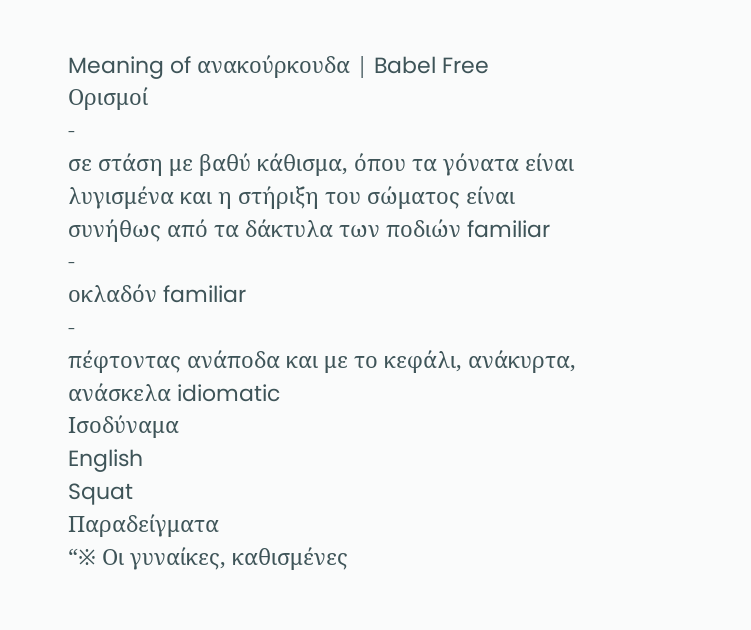Meaning of ανακούρκουδα | Babel Free
Ορισμοί
-
σε στάση με βαθύ κάθισμα, όπου τα γόνατα είναι λυγισμένα και η στήριξη του σώματος είναι συνήθως από τα δάκτυλα των ποδιών familiar
-
οκλαδόν familiar
-
πέφτοντας ανάποδα και με το κεφάλι, ανάκυρτα, ανάσκελα idiomatic
Ισοδύναμα
English
Squat
Παραδείγματα
“※ Οι γυναίκες, καθισμένες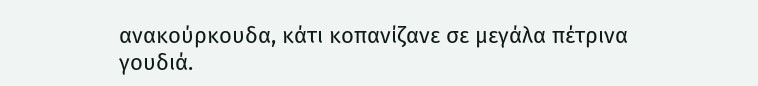ανακούρκουδα, κάτι κοπανίζανε σε μεγάλα πέτρινα γουδιά.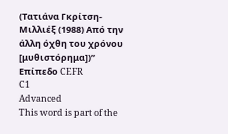(Τατιάνα Γκρίτση-Μιλλιέξ (1988) Από την άλλη όχθη του χρόνου [μυθιστόρημα])”
Επίπεδο CEFR
C1
Advanced
This word is part of the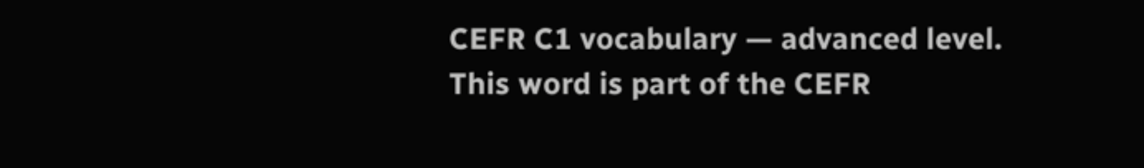CEFR C1 vocabulary — advanced level.
This word is part of the CEFR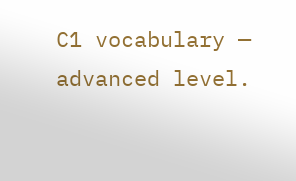C1 vocabulary — advanced level.